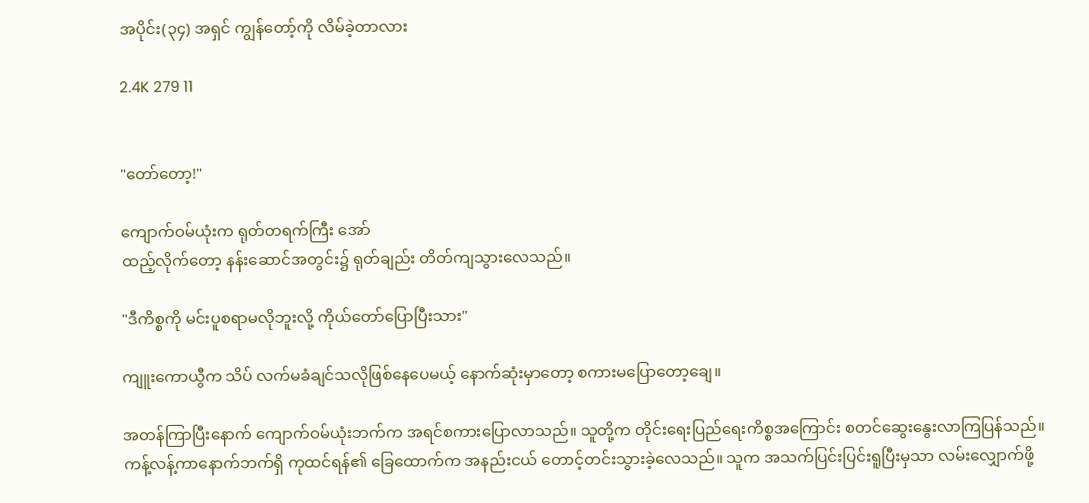အပိုင်း(၃၄) အရှင် ကျွန်တော့်ကို လိမ်ခဲ့တာလား

2.4K 279 11


"တော်တော့!"

ကျောက်ဝမ်ယုံးက ရုတ်တရက်ကြီး အော်
ထည့်လိုက်တော့ နန်းဆောင်အတွင်း၌ ရုတ်ချည်း တိတ်ကျသွားလေသည်။

"ဒီကိစ္စကို မင်းပူစရာမလိုဘူးလို့ ကိုယ်တော်ပြောပြီးသား"

ကျူးကောယွီက သိပ် လက်မခံချင်သလိုဖြစ်နေပေမယ့် နောက်ဆုံးမှာတော့ စကားမပြောတော့ချေ။

အတန်ကြာပြီးနောက် ကျောက်ဝမ်ယုံးဘက်က အရင်စကားပြောလာသည်။ သူတို့က တိုင်းရေးပြည်ရေးကိစ္စအကြောင်း စတင်ဆွေးနွေးလာကြပြန်သည်။ ကန့်လန့်ကာနောက်ဘက်ရှိ ကုထင်ရန်၏ ခြေထောက်က အနည်းငယ် တောင့်တင်းသွားခဲ့လေသည်။ သူက အသက်ပြင်းပြင်းရူပြီးမှသာ လမ်းလျှောက်ဖို့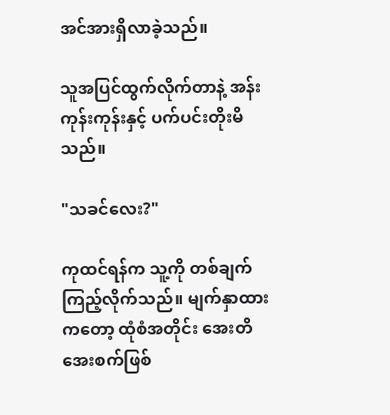အင်အားရှိလာခဲ့သည်။

သူအပြင်ထွက်လိုက်တာနဲ့ အန်းကုန်းကုန်းနှင့် ပက်ပင်းတိုးမိသည်။

"သခင်လေး?"

ကုထင်ရန်က သူ့ကို တစ်ချက်ကြည့်လိုက်သည်။ မျက်နှာထားကတော့ ထုံစံအတိုင်း အေးတိအေးစက်ဖြစ်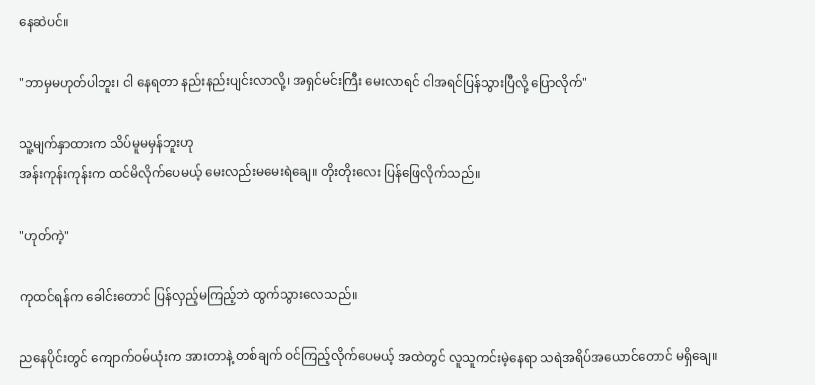နေဆဲပင်။

"ဘာမှမဟုတ်ပါဘူး၊ ငါ နေရတာ နည်းနည်းပျင်းလာလို့၊ အရှင်မင်းကြီး မေးလာရင် ငါအရင်ပြန်သွားပြီလို့ ပြောလိုက်"

သူ့မျက်နှာထားက သိပ်မူမမှန်ဘူးဟု
အန်းကုန်းကုန်းက ထင်မိလိုက်ပေမယ့် မေးလည်းမမေးရဲချေ။ တိုးတိုးလေး ပြန်ဖြေလိုက်သည်။

"ဟုတ်ကဲ့"

ကုထင်ရန်က ခေါင်းတောင် ပြန်လှည့်မကြည့်ဘဲ ထွက်သွားလေသည်။

ညနေပိုင်းတွင် ကျောက်ဝမ်ယုံးက အားတာနဲ့ တစ်ချက် ဝင်ကြည့်လိုက်ပေမယ့် အထဲတွင် လူသူကင်းမဲ့နေရာ သရဲအရိပ်အယောင်တောင် မရှိချေ။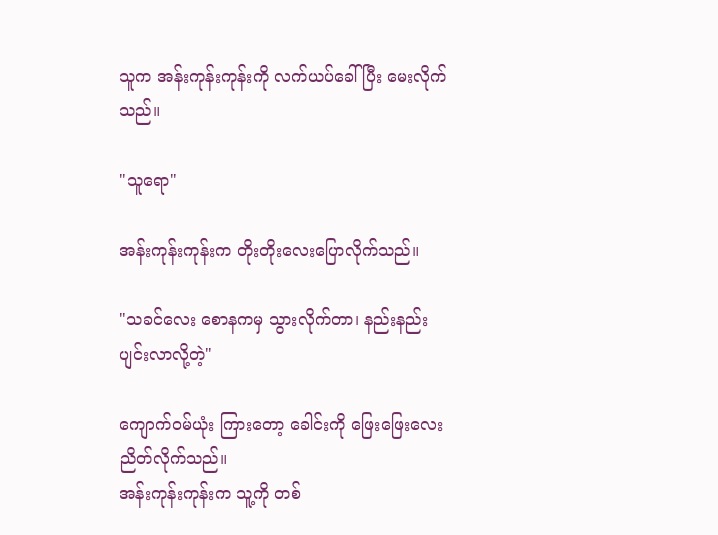သူက အန်းကုန်းကုန်းကို လက်ယပ်ခေါ်ပြီး မေးလိုက်သည်။

"သူရော"

အန်းကုန်းကုန်းက တိုးတိုးလေးပြောလိုက်သည်။

"သခင်လေး စောနကမှ သွားလိုက်တာ၊ နည်းနည်း ပျင်းလာလို့တဲ့"

ကျောက်ဝမ်ယုံး ကြားတော့ ခေါင်းကို ဖြေးဖြေးလေး ညိတ်လိုက်သည်။
အန်းကုန်းကုန်းက သူ့ကို တစ်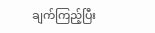ချက်ကြည့်ပြီး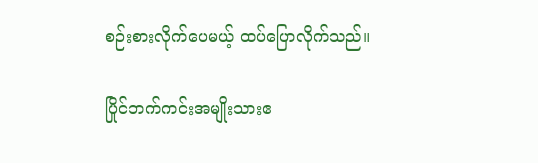စဉ်းစားလိုက်ပေမယ့် ထပ်ပြောလိုက်သည်။

ပြိုင်ဘက်ကင်းအမျိုးသားဧ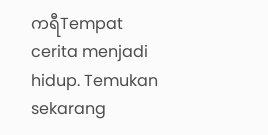ကရီTempat cerita menjadi hidup. Temukan sekarang